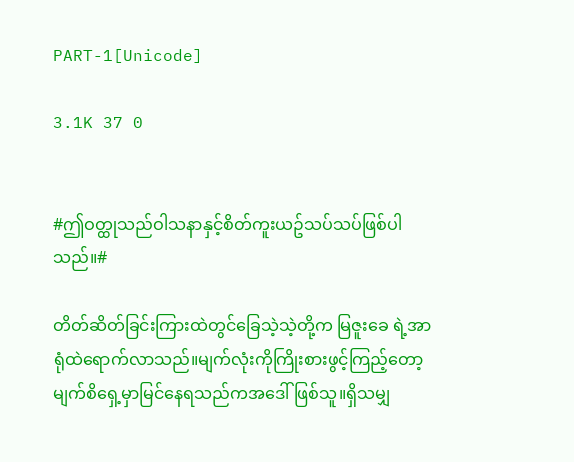PART-1[Unicode]

3.1K 37 0


#ဤဝတ္ထုသည်ဝါသနာနှင့်စိတ်ကူးယဥ်သပ်သပ်ဖြစ်ပါသည်။#

တိတ်ဆိတ်ခြင်းကြားထဲတွင်ခြေသဲ့သဲ့တို့က မြဇူးခေ ရဲ့အာရုံထဲရောက်လာသည်။မျက်လုံးကိုကြိုးစားဖွင့်ကြည့်တော့မျက်စိရှေ့မှာမြင်နေရသည်ကအဒေါ်ဖြစ်သူ။ရှိသမျှ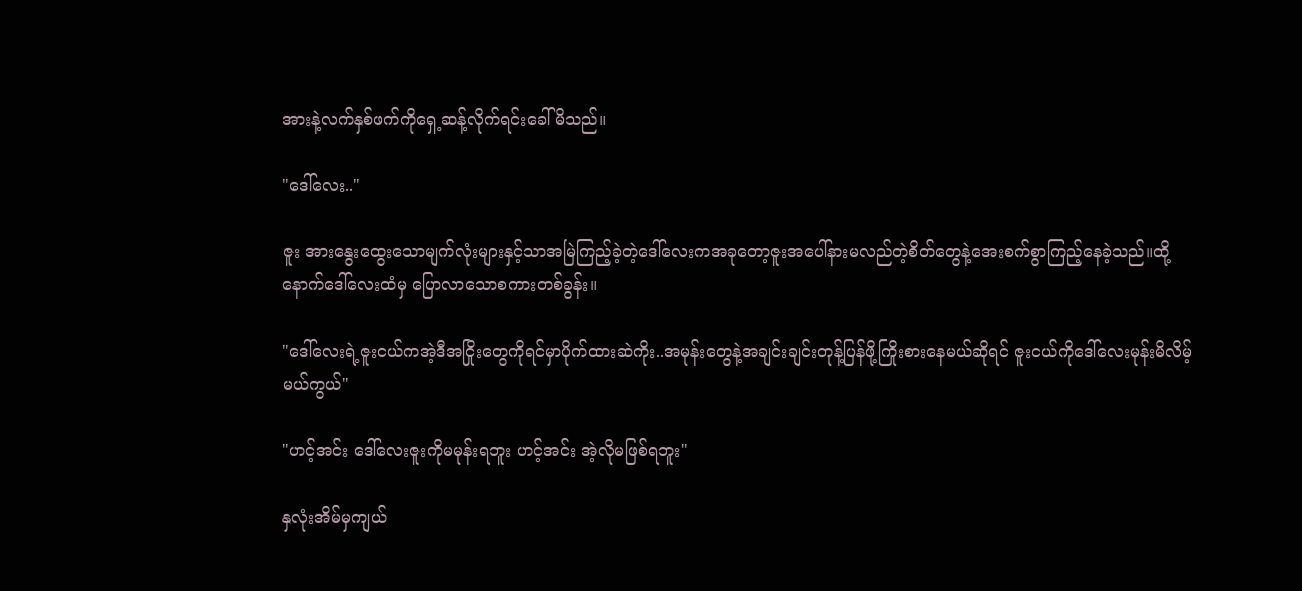အားနဲ့လက်နှစ်ဖက်ကိုရှေ့ဆန့်လိုက်ရင်းခေါ်မိသည်။

"ဒေါ်လေး.."

ဇူး အားနွေးထွေးသောမျက်လုံးများနှင့်သာအမြဲကြည့်ခဲ့တဲ့ဒေါ်လေးကအခုတော့ဇူးအပေါ်နားမလည်တဲ့စိတ်တွေနဲ့အေးစက်စွာကြည့်နေခဲ့သည်။ထို့နောက်ဒေါ်လေးထံမှ ပြောလာသောစကားတစ်ခွန်း။

"ဒေါ်လေးရဲ့ဇူးငယ်ကအဲ့ဒီအငြိုးတွေကိုရင်မှာပိုက်ထားဆဲကိုး..အမုန်းတွေနဲ့အချင်းချင်းတုန့်ပြန်ဖို့ကြိုးစားနေမယ်ဆိုရင် ဇူးငယ်ကိုဒေါ်လေးမုန်းမိလိမ့်မယ်ကွယ်"

"ဟင့်အင်း ဒေါ်လေးဇူးကိုမမုန်းရဘူး ဟင့်အင်း အဲ့လိုမဖြစ်ရဘူး"

နှလုံးအိမ်မှကျယ်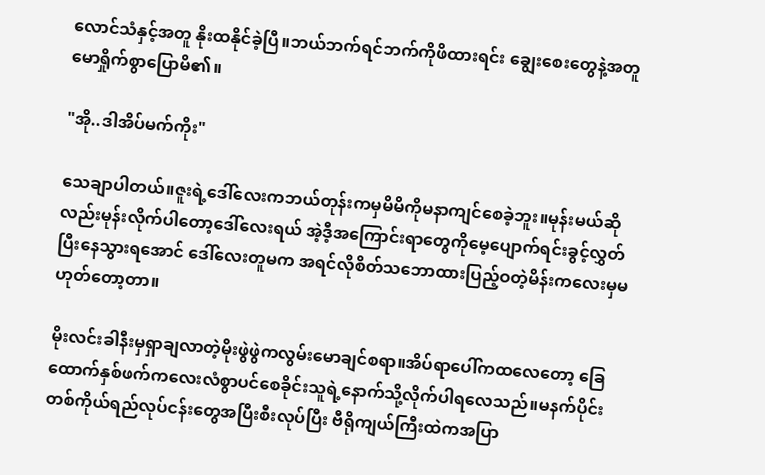လောင်သံနှင့်အတူ နိုးထနိုင်ခဲ့ပြီ။ဘယ်ဘက်ရင်ဘက်ကိုဖိထားရင်း ချွေးစေးတွေနဲ့အတူမောရှိုက်စွာပြောမိ၏။

"အို..ဒါအိပ်မက်ကိုး"

သေချာပါတယ်။ဇူးရဲ့ဒေါ်လေးကဘယ်တုန်းကမှမိမိကိုမနာကျင်စေခဲ့ဘူး။မုန်းမယ်ဆိုလည်းမုန်းလိုက်ပါတော့ဒေါ်လေးရယ် အဲ့ဒီ့အကြောင်းရာတွေကိုမေ့ပျောက်ရင်းခွင့်လွှတ်ပြီးနေသွားရအောင် ဒေါ်လေးတူမက အရင်လိုစိတ်သဘောထားပြည့်ဝတဲ့မိန်းကလေးမှမဟုတ်တော့တာ။

မိုးလင်းခါနီးမှရှာချလာတဲ့မိုးဖွဲဖွဲကလွမ်းမောချင်စရာ။အိပ်ရာပေါ်ကထလေတော့ ခြေထောက်နှစ်ဖက်ကလေးလံစွာပင်စေခိုင်းသူရဲ့နောက်သို့လိုက်ပါရလေသည်။မနက်ပိုင်းတစ်ကိုယ်ရည်လုပ်ငန်းတွေအပြီးစီးလုပ်ပြီး ဗီရိုကျယ်ကြီးထဲကအပြာ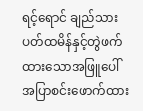ရင့်ရောင် ချည်သားပတ်ထမိန်နှင့်တွဲဖက်ထားသောအဖြူပေါ်အပြာစင်းဖောက်ထား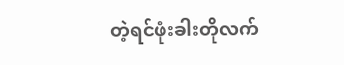တဲ့ရင်ဖုံးခါးတိုလက်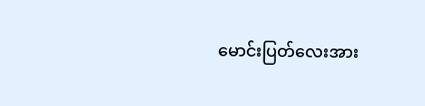မောင်းပြတ်လေးအား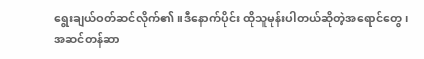ရွေးချယ်ဝတ်ဆင်လိုက်၏။ဒီနောက်ပိုင်း ထိုသူမုန်းပါတယ်ဆိုတဲ့အရောင်တွေ၊အဆင်တန်ဆာ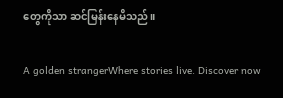တွေကိုသာ ဆင်မြန်းနေမိသည်။

A golden strangerWhere stories live. Discover now